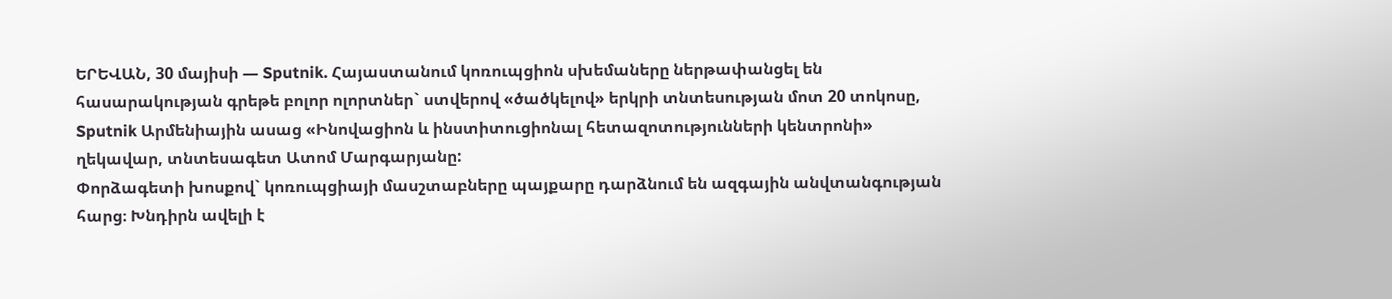ԵՐԵՎԱՆ, 30 մայիսի — Sputnik. Հայաստանում կոռուպցիոն սխեմաները ներթափանցել են հասարակության գրեթե բոլոր ոլորտներ` ստվերով «ծածկելով» երկրի տնտեսության մոտ 20 տոկոսը, Sputnik Արմենիային ասաց «Ինովացիոն և ինստիտուցիոնալ հետազոտությունների կենտրոնի» ղեկավար, տնտեսագետ Ատոմ Մարգարյանը:
Փորձագետի խոսքով` կոռուպցիայի մասշտաբները պայքարը դարձնում են ազգային անվտանգության հարց։ Խնդիրն ավելի է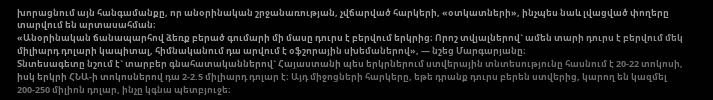խորացնում այն հանգամանքը, որ անօրինական շրջանառության, չվճարված հարկերի, «օտկատների», ինչպես նաև լվացված փողերը տարվում են արտասահման։
«Անօրինական ճանապարհով ձեռք բերած գումարի մի մասը դուրս է բերվում երկրից։ Որոշ տվյալներով` ամեն տարի դուրս է բերվում մեկ միլիարդ դոլարի կապիտալ, հիմնականում դա արվում է օֆշորային սխեմաներով», — նշեց Մարգարյանը։
Տնտեսագետը նշում է` տարբեր գնահատականներով` Հայաստանի պես երկրներում ստվերային տնտեսությունը հասնում է 20-22 տոկոսի, իսկ երկրի ՀՆԱ-ի տոկոսներով դա 2-2.5 միլիարդ դոլար է։ Այդ միջոցների հարկերը, եթե դրանք դուրս բերեն ստվերից, կարող են կազմել 200-250 միլիոն դոլար, ինչը կգնա պետբյուջե։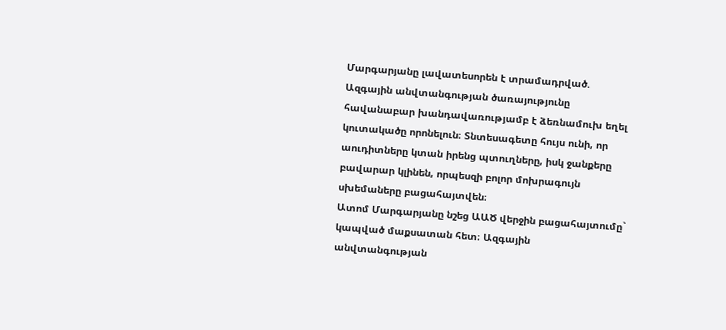Մարգարյանը լավատեսորեն է տրամադրված. Ազգային անվտանգության ծառայությունը հավանաբար խանդավառությամբ է ձեռնամուխ եղել կուտակածը որոնելուն։ Տնտեսագետը հույս ունի, որ աուդիտները կտան իրենց պտուղները, իսկ ջանքերը բավարար կլինեն, որպեսզի բոլոր մոխրագույն սխեմաները բացահայտվեն։
Ատոմ Մարգարյանը նշեց ԱԱԾ վերջին բացահայտումը` կապված մաքսատան հետ։ Ազգային անվտանգության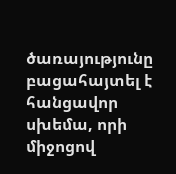ծառայությունը բացահայտել է հանցավոր սխեմա, որի միջոցով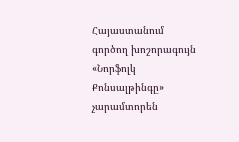Հայաստանում գործող խոշորագույն «Նորֆոլկ Քոնսալթինգը» չարամտորեն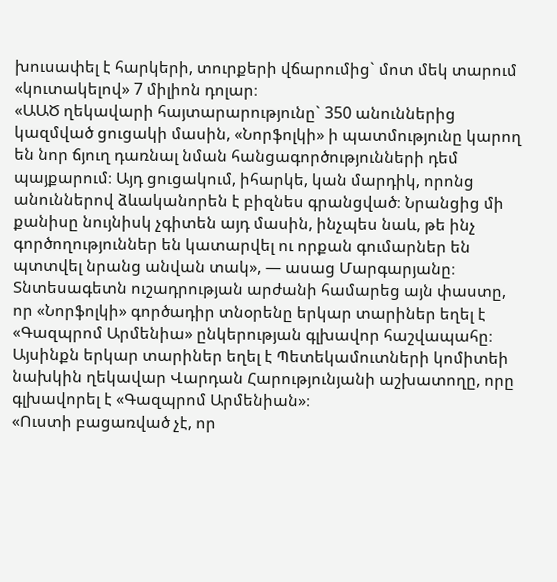խուսափել է հարկերի, տուրքերի վճարումից` մոտ մեկ տարում «կուտակելով» 7 միլիոն դոլար։
«ԱԱԾ ղեկավարի հայտարարությունը` 350 անուններից կազմված ցուցակի մասին, «Նորֆոլկի» ի պատմությունը կարող են նոր ճյուղ դառնալ նման հանցագործությունների դեմ պայքարում։ Այդ ցուցակում, իհարկե, կան մարդիկ, որոնց անուններով ձևականորեն է բիզնես գրանցված։ Նրանցից մի քանիսը նույնիսկ չգիտեն այդ մասին, ինչպես նաև, թե ինչ գործողություններ են կատարվել ու որքան գումարներ են պտտվել նրանց անվան տակ», — ասաց Մարգարյանը։
Տնտեսագետն ուշադրության արժանի համարեց այն փաստը, որ «Նորֆոլկի» գործադիր տնօրենը երկար տարիներ եղել է «Գազպրոմ Արմենիա» ընկերության գլխավոր հաշվապահը։ Այսինքն երկար տարիներ եղել է Պետեկամուտների կոմիտեի նախկին ղեկավար Վարդան Հարությունյանի աշխատողը, որը գլխավորել է «Գազպրոմ Արմենիան»։
«Ուստի բացառված չէ, որ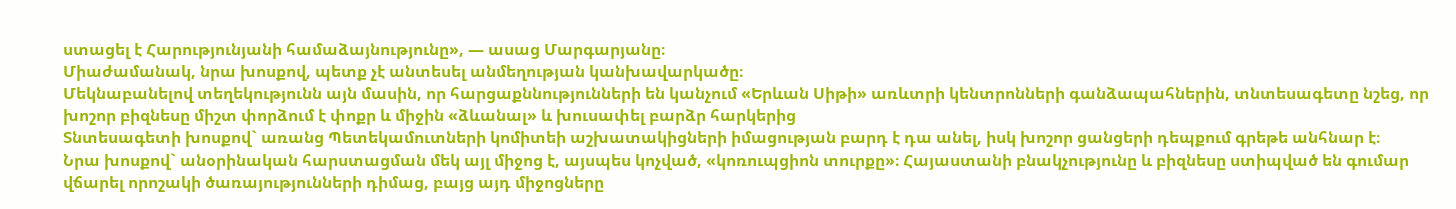ստացել է Հարությունյանի համաձայնությունը», — ասաց Մարգարյանը։
Միաժամանակ, նրա խոսքով, պետք չէ անտեսել անմեղության կանխավարկածը։
Մեկնաբանելով տեղեկությունն այն մասին, որ հարցաքննությունների են կանչում «Երևան Սիթի» առևտրի կենտրոնների գանձապահներին, տնտեսագետը նշեց, որ խոշոր բիզնեսը միշտ փորձում է փոքր և միջին «ձևանալ» և խուսափել բարձր հարկերից
Տնտեսագետի խոսքով` առանց Պետեկամուտների կոմիտեի աշխատակիցների իմացության բարդ է դա անել, իսկ խոշոր ցանցերի դեպքում գրեթե անհնար է։
Նրա խոսքով` անօրինական հարստացման մեկ այլ միջոց է, այսպես կոչված, «կոռուպցիոն տուրքը»։ Հայաստանի բնակչությունը և բիզնեսը ստիպված են գումար վճարել որոշակի ծառայությունների դիմաց, բայց այդ միջոցները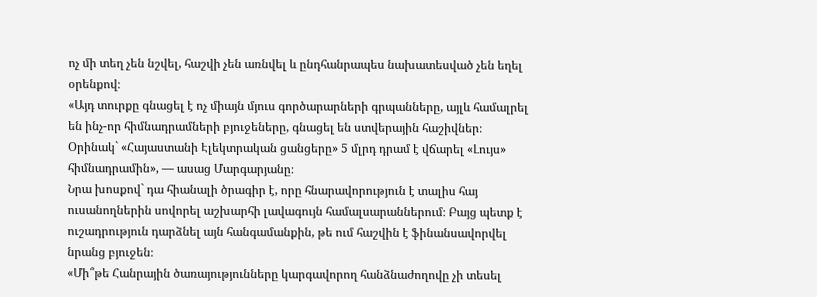ոչ մի տեղ չեն նշվել, հաշվի չեն առնվել և ընդհանրապես նախատեսված չեն եղել օրենքով։
«Այդ տուրքը գնացել է ոչ միայն մյուս գործարարների գրպանները, այլև համալրել են ինչ-որ հիմնադրամների բյուջեները, գնացել են ստվերային հաշիվներ։ Օրինակ` «Հայաստանի Էլեկտրական ցանցերը» 5 մլրդ դրամ է վճարել «Լույս» հիմնադրամին», — ասաց Մարգարյանը։
Նրա խոսքով` դա հիանալի ծրագիր է, որը հնարավորություն է տալիս հայ ուսանողներին սովորել աշխարհի լավագույն համալսարաններում։ Բայց պետք է ուշադրություն դարձնել այն հանգամանքին, թե ում հաշվին է ֆինանսավորվել նրանց բյուջեն։
«Մի՞թե Հանրային ծառայությունները կարգավորող հանձնաժողովը չի տեսել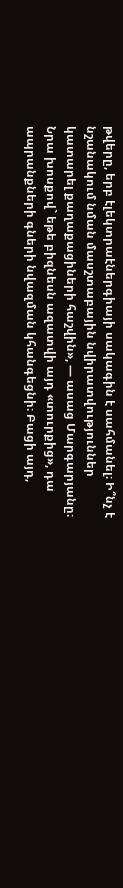թվերը, երբ էլեկտրաէներգիայի սակագին է սահմանել։ Ի՞նչ է նշանակում նման մասշտաբային նվիրատվություններ կատարել քաղաքացիների հաշվին», — ասաց Մարգարյանը։
Նրա խոսքով` եթե բիզնեսն ազատվի այդ «տուրքից», դա ապրանքների գների նվազման կհանգեցնի։ Բացի այդ,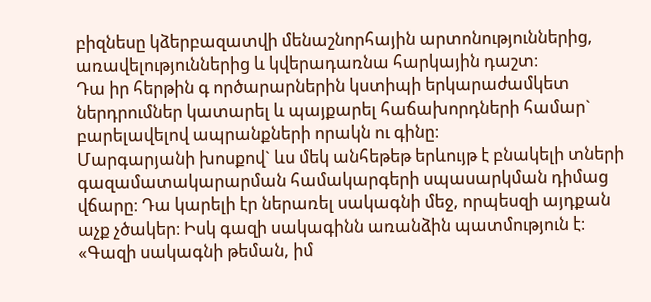բիզնեսը կձերբազատվի մենաշնորհային արտոնություններից, առավելություններից և կվերադառնա հարկային դաշտ։
Դա իր հերթին գ ործարարներին կստիպի երկարաժամկետ ներդրումներ կատարել և պայքարել հաճախորդների համար` բարելավելով ապրանքների որակն ու գինը։
Մարգարյանի խոսքով` ևս մեկ անհեթեթ երևույթ է բնակելի տների գազամատակարարման համակարգերի սպասարկման դիմաց վճարը։ Դա կարելի էր ներառել սակագնի մեջ, որպեսզի այդքան աչք չծակեր։ Իսկ գազի սակագինն առանձին պատմություն է։
«Գազի սակագնի թեման, իմ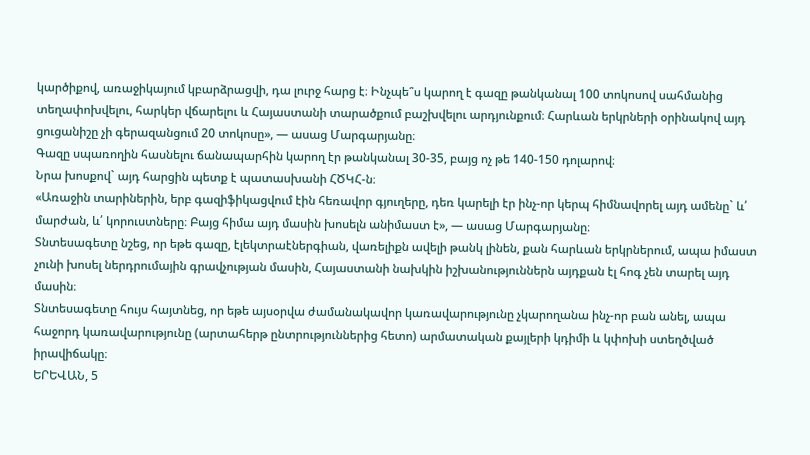կարծիքով, առաջիկայում կբարձրացվի, դա լուրջ հարց է։ Ինչպե՞ս կարող է գազը թանկանալ 100 տոկոսով սահմանից տեղափոխվելու, հարկեր վճարելու և Հայաստանի տարածքում բաշխվելու արդյունքում։ Հարևան երկրների օրինակով այդ ցուցանիշը չի գերազանցում 20 տոկոսը», — ասաց Մարգարյանը։
Գազը սպառողին հասնելու ճանապարհին կարող էր թանկանալ 30-35, բայց ոչ թե 140-150 դոլարով։
Նրա խոսքով` այդ հարցին պետք է պատասխանի ՀԾԿՀ-ն։
«Առաջին տարիներին, երբ գազիֆիկացվում էին հեռավոր գյուղերը, դեռ կարելի էր ինչ-որ կերպ հիմնավորել այդ ամենը` և՛ մարժան, և՛ կորուստները։ Բայց հիմա այդ մասին խոսելն անիմաստ է», — ասաց Մարգարյանը։
Տնտեսագետը նշեց, որ եթե գազը, էլեկտրաէներգիան, վառելիքն ավելի թանկ լինեն, քան հարևան երկրներում, ապա իմաստ չունի խոսել ներդրումային գրավչության մասին, Հայաստանի նախկին իշխանություններն այդքան էլ հոգ չեն տարել այդ մասին։
Տնտեսագետը հույս հայտնեց, որ եթե այսօրվա ժամանակավոր կառավարությունը չկարողանա ինչ-որ բան անել, ապա հաջորդ կառավարությունը (արտահերթ ընտրություններից հետո) արմատական քայլերի կդիմի և կփոխի ստեղծված իրավիճակը։
ԵՐԵՎԱՆ, 5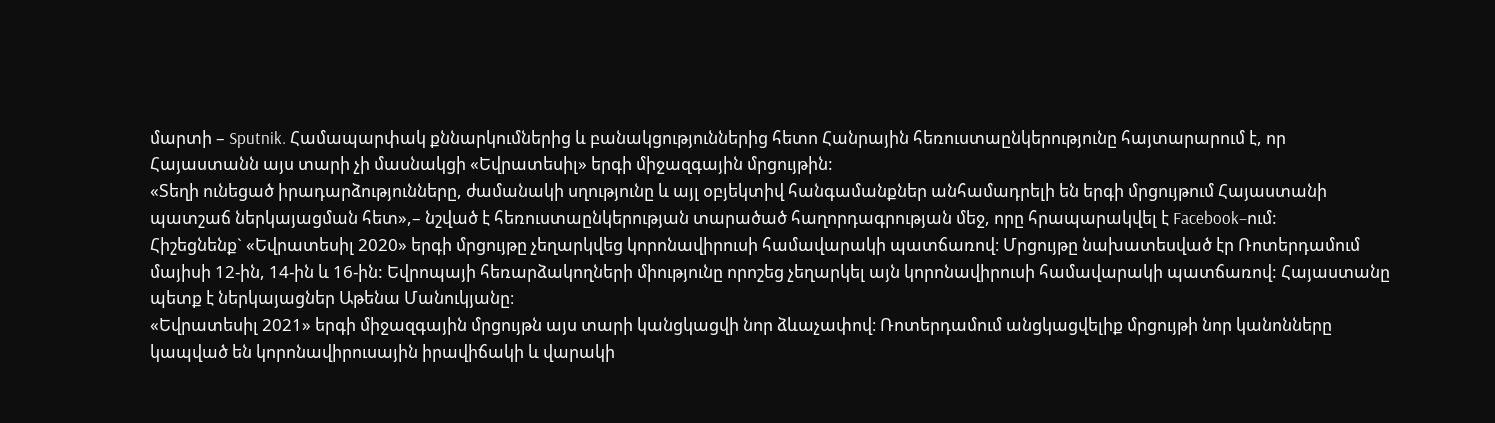մարտի – Sputnik. Համապարփակ քննարկումներից և բանակցություններից հետո Հանրային հեռուստաընկերությունը հայտարարում է, որ Հայաստանն այս տարի չի մասնակցի «Եվրատեսիլ» երգի միջազգային մրցույթին:
«Տեղի ունեցած իրադարձությունները, ժամանակի սղությունը և այլ օբյեկտիվ հանգամանքներ անհամադրելի են երգի մրցույթում Հայաստանի պատշաճ ներկայացման հետ»,– նշված է հեռուստաընկերության տարածած հաղորդագրության մեջ, որը հրապարակվել է Facebook–ում:
Հիշեցնենք` «Եվրատեսիլ 2020» երգի մրցույթը չեղարկվեց կորոնավիրուսի համավարակի պատճառով։ Մրցույթը նախատեսված էր Ռոտերդամում մայիսի 12-ին, 14-ին և 16-ին: Եվրոպայի հեռարձակողների միությունը որոշեց չեղարկել այն կորոնավիրուսի համավարակի պատճառով: Հայաստանը պետք է ներկայացներ Աթենա Մանուկյանը։
«Եվրատեսիլ 2021» երգի միջազգային մրցույթն այս տարի կանցկացվի նոր ձևաչափով։ Ռոտերդամում անցկացվելիք մրցույթի նոր կանոնները կապված են կորոնավիրուսային իրավիճակի և վարակի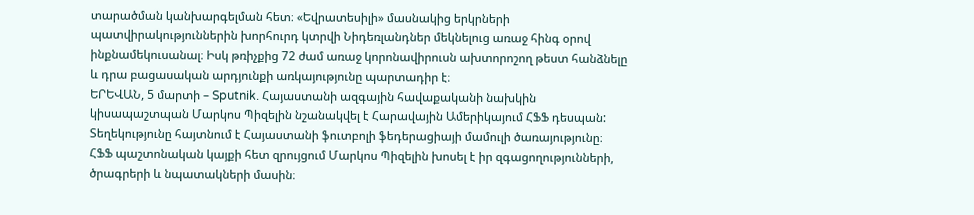տարածման կանխարգելման հետ։ «Եվրատեսիլի» մասնակից երկրների պատվիրակություններին խորհուրդ կտրվի Նիդեռլանդներ մեկնելուց առաջ հինգ օրով ինքնամեկուսանալ։ Իսկ թռիչքից 72 ժամ առաջ կորոնավիրուսն ախտորոշող թեստ հանձնելը և դրա բացասական արդյունքի առկայությունը պարտադիր է։
ԵՐԵՎԱՆ, 5 մարտի – Sputnik. Հայաստանի ազգային հավաքականի նախկին կիսապաշտպան Մարկոս Պիզելին նշանակվել է Հարավային Ամերիկայում ՀՖՖ դեսպան: Տեղեկությունը հայտնում է Հայաստանի ֆուտբոլի ֆեդերացիայի մամուլի ծառայությունը։
ՀՖՖ պաշտոնական կայքի հետ զրույցում Մարկոս Պիզելին խոսել է իր զգացողությունների, ծրագրերի և նպատակների մասին։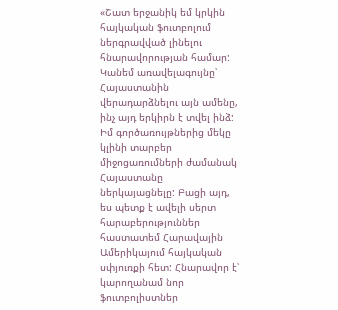«Շատ երջանիկ եմ կրկին հայկական ֆուտբոլում ներգրավված լինելու հնարավորության համար: Կանեմ առավելագույնը՝ Հայաստանին վերադարձնելու այն ամենը, ինչ այդ երկիրն է տվել ինձ: Իմ գործառույթներից մեկը կլինի տարբեր միջոցառումների ժամանակ Հայաստանը ներկայացնելը: Բացի այդ, ես պետք է ավելի սերտ հարաբերություններ հաստատեմ Հարավային Ամերիկայում հայկական սփյուռքի հետ: Հնարավոր է՝ կարողանամ նոր ֆուտբոլիստներ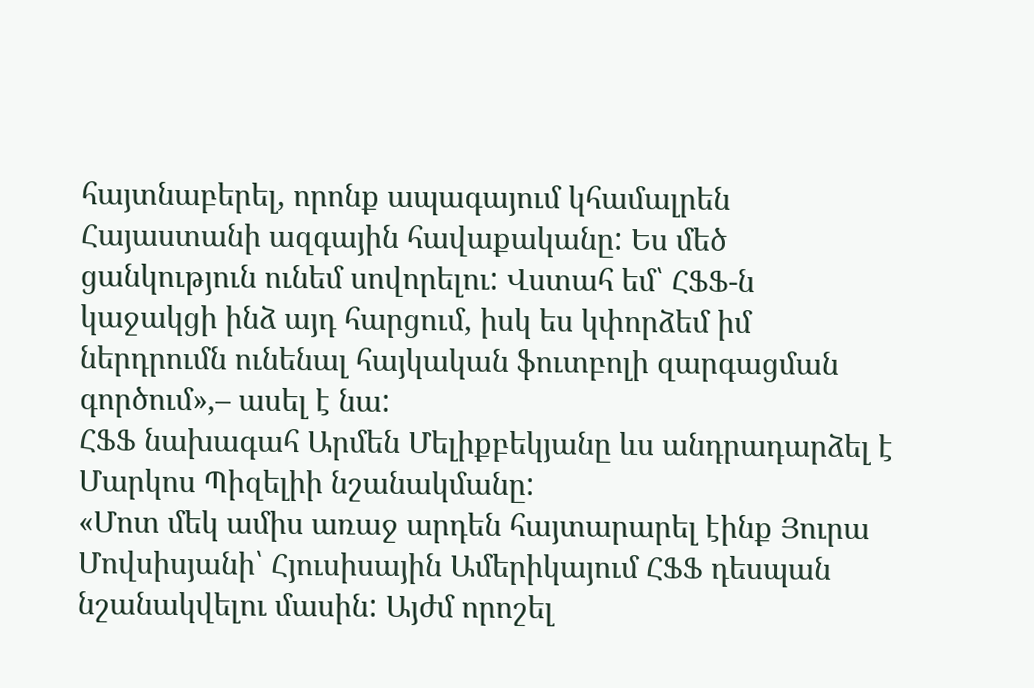հայտնաբերել, որոնք ապագայում կհամալրեն Հայաստանի ազգային հավաքականը: Ես մեծ ցանկություն ունեմ սովորելու: Վստահ եմ՝ ՀՖՖ-ն կաջակցի ինձ այդ հարցում, իսկ ես կփորձեմ իմ ներդրումն ունենալ հայկական ֆուտբոլի զարգացման գործում»,– ասել է նա:
ՀՖՖ նախագահ Արմեն Մելիքբեկյանը ևս անդրադարձել է Մարկոս Պիզելիի նշանակմանը:
«Մոտ մեկ ամիս առաջ արդեն հայտարարել էինք Յուրա Մովսիսյանի՝ Հյուսիսային Ամերիկայում ՀՖՖ դեսպան նշանակվելու մասին: Այժմ որոշել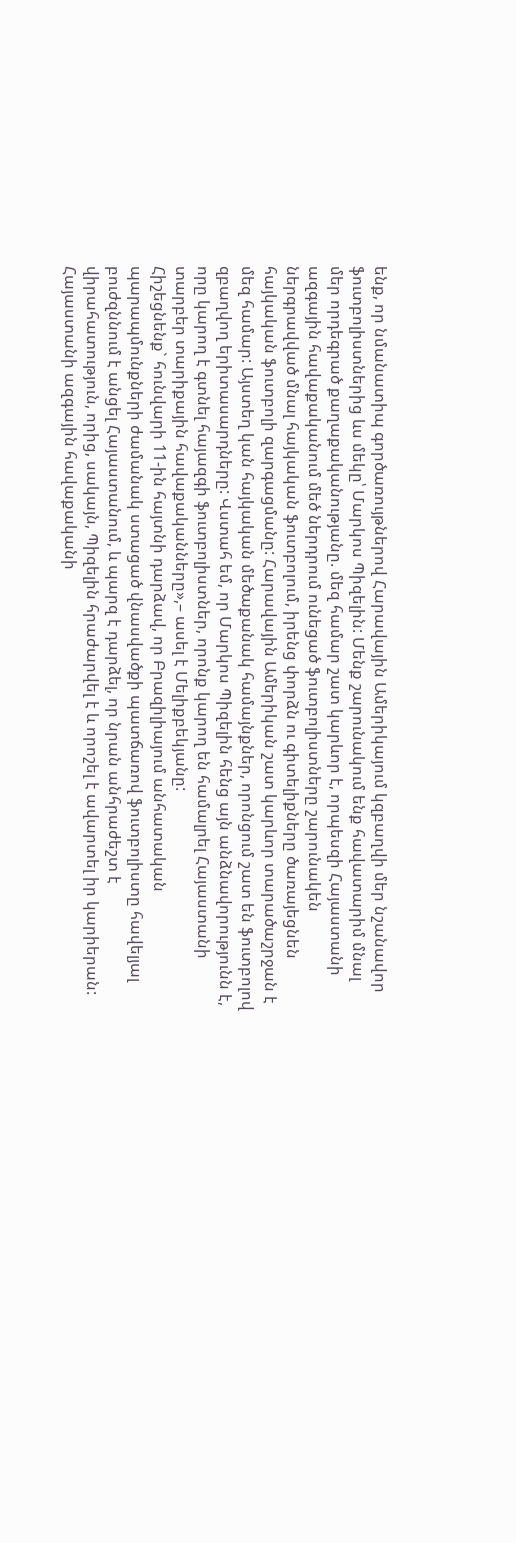ենք, որ նմանատիպ գործառույթներով Հարավային Ամերիկայում կզբաղվի մեր նշանավոր ֆուտբոլիստներից ևս մեկը՝ Մարկոս Պիզելին: Մենք շարունակում ենք հավատարիմ մնալ մեր որդեգրած քաղաքականությանը. մեզ համար շատ կարևոր է, որպեսզի Հայաստանի ազգային հավաքականում մեծ ներդրում ունեցած ֆուտբոլիստները շարունակեն ներգրավված մնալ հայկական ֆուտբոլում, իրենց փորձն ու գիտելիքները ծառայեցնեն հայկական ֆուտբոլի զարգացմանը: Հարավային Ամերիկան շատ կարևոր տարածաշրջան է մեզ համար: Այստեղ կան հայկական մեծաքանակ համայնքներ, որոնցում շատ են ֆուտբոլով զբաղվող երիտասարդները: Վստահ եմ, որ Մարկոս Պիզելին հենց այն անձնավորությունն է, որը կարող է գտնել հայազգի ֆուտբոլիստներ, որոնք կարող են համալրել Հայաստանի տարբեր տարիքային հավաքականները»,– ասել է Մելիքբեկյանը:
Հիշեցնենք` հունվարի 11-ին հայտնի դարձավ, որ Բրազիլիայում անհատական պարապմունքների ժամանակ ստացած վնասվածքի պատճառով ֆուտբոլիստը հավելյալ բուժզննում է անցել Հայաստանում, և պարզ է դարձել, որ նրան անհրաժեշտ է վիրահատություն, որից, սակայն, Պիզելին հրաժարվել է և որոշել է ավարտել իր կարիերան:
Հայաստանի ազգային հավաքականի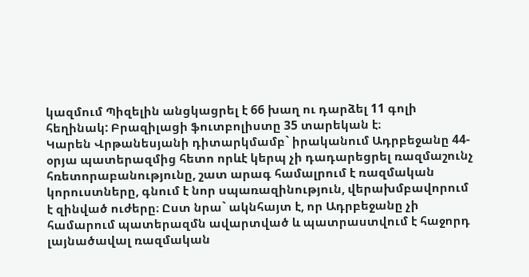կազմում Պիզելին անցկացրել է 66 խաղ ու դարձել 11 գոլի հեղինակ: Բրազիլացի ֆուտբոլիստը 35 տարեկան է։
Կարեն Վրթանեսյանի դիտարկմամբ` իրականում Ադրբեջանը 44-օրյա պատերազմից հետո որևէ կերպ չի դադարեցրել ռազմաշունչ հռետորաբանությունը, շատ արագ համալրում է ռազմական կորուստները, գնում է նոր սպառազինություն, վերախմբավորում է զինված ուժերը։ Ըստ նրա` ակնհայտ է, որ Ադրբեջանը չի համարում պատերազմն ավարտված և պատրաստվում է հաջորդ լայնածավալ ռազմական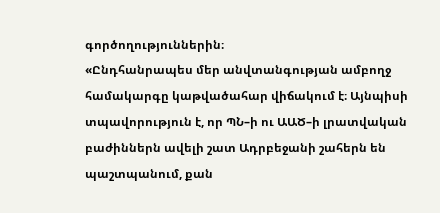գործողություններին։
«Ընդհանրապես մեր անվտանգության ամբողջ համակարգը կաթվածահար վիճակում է։ Այնպիսի տպավորություն է, որ ՊՆ–ի ու ԱԱԾ–ի լրատվական բաժիններն ավելի շատ Ադրբեջանի շահերն են պաշտպանում, քան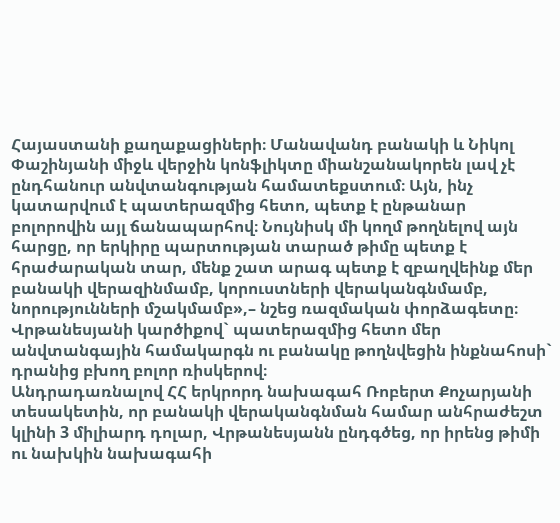Հայաստանի քաղաքացիների։ Մանավանդ բանակի և Նիկոլ Փաշինյանի միջև վերջին կոնֆլիկտը միանշանակորեն լավ չէ ընդհանուր անվտանգության համատեքստում։ Այն, ինչ կատարվում է պատերազմից հետո, պետք է ընթանար բոլորովին այլ ճանապարհով։ Նույնիսկ մի կողմ թողնելով այն հարցը, որ երկիրը պարտության տարած թիմը պետք է հրաժարական տար, մենք շատ արագ պետք է զբաղվեինք մեր բանակի վերազինմամբ, կորուստների վերականգնմամբ, նորությունների մշակմամբ»,– նշեց ռազմական փորձագետը։
Վրթանեսյանի կարծիքով` պատերազմից հետո մեր անվտանգային համակարգն ու բանակը թողնվեցին ինքնահոսի` դրանից բխող բոլոր ռիսկերով։
Անդրադառնալով ՀՀ երկրորդ նախագահ Ռոբերտ Քոչարյանի տեսակետին, որ բանակի վերականգնման համար անհրաժեշտ կլինի 3 միլիարդ դոլար, Վրթանեսյանն ընդգծեց, որ իրենց թիմի ու նախկին նախագահի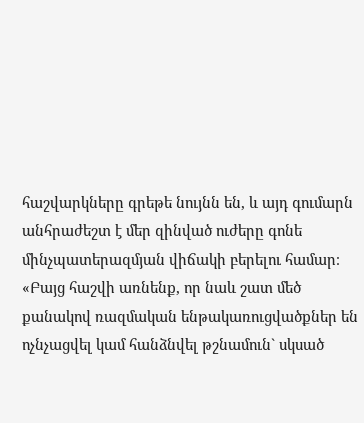հաշվարկները գրեթե նույնն են, և այդ գումարն անհրաժեշտ է մեր զինված ուժերը գոնե մինչպատերազմյան վիճակի բերելու համար։
«Բայց հաշվի առնենք, որ նաև շատ մեծ քանակով ռազմական ենթակառուցվածքներ են ոչնչացվել կամ հանձնվել թշնամուն` սկսած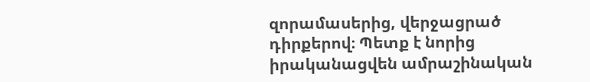զորամասերից, վերջացրած դիրքերով։ Պետք է նորից իրականացվեն ամրաշինական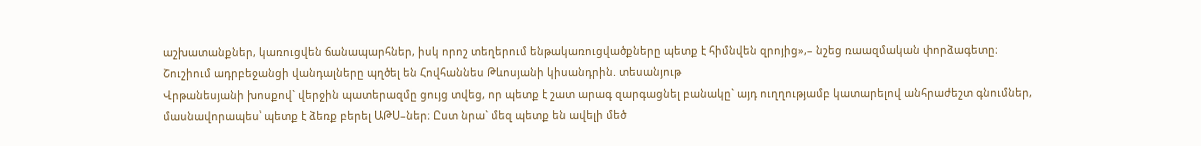աշխատանքներ, կառուցվեն ճանապարհներ, իսկ որոշ տեղերում ենթակառուցվածքները պետք է հիմնվեն զրոյից»,– նշեց ռաազմական փորձագետը։
Շուշիում ադրբեջանցի վանդալները պղծել են Հովհաննես Թևոսյանի կիսանդրին. տեսանյութ
Վրթանեսյանի խոսքով` վերջին պատերազմը ցույց տվեց, որ պետք է շատ արագ զարգացնել բանակը` այդ ուղղությամբ կատարելով անհրաժեշտ գնումներ, մասնավորապես՝ պետք է ձեռք բերել ԱԹՍ–ներ։ Ըստ նրա` մեզ պետք են ավելի մեծ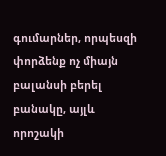գումարներ, որպեսզի փորձենք ոչ միայն բալանսի բերել բանակը, այլև որոշակի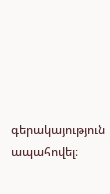գերակայություն ապահովել։